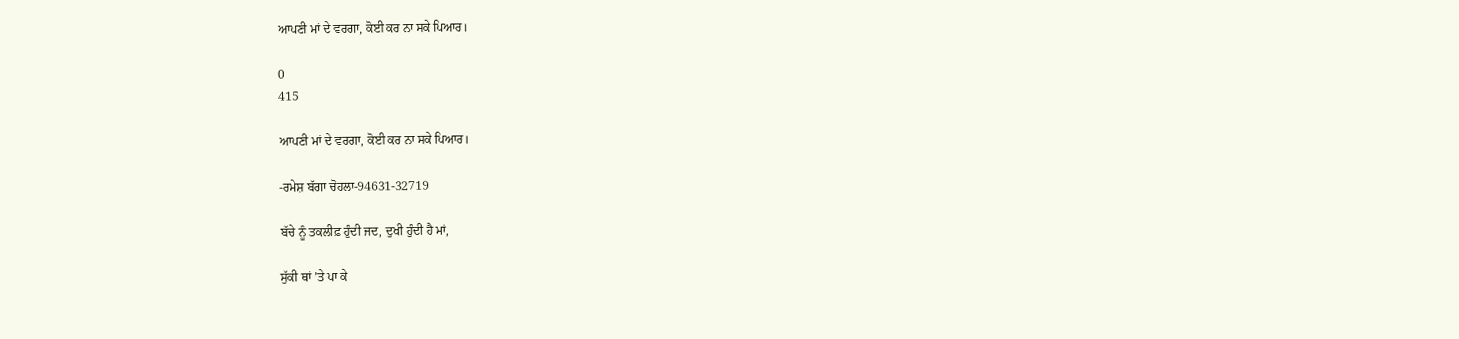ਆਪਣੀ ਮਾਂ ਦੇ ਵਰਗਾ, ਕੋਈ ਕਰ ਨਾ ਸਕੇ ਪਿਆਰ।

0
415

ਆਪਣੀ ਮਾਂ ਦੇ ਵਰਗਾ, ਕੋਈ ਕਰ ਨਾ ਸਕੇ ਪਿਆਰ।

-ਰਮੇਸ਼ ਬੱਗਾ ਚੋਹਲਾ-94631-32719

ਬੱਚੇ ਨੂੰ ਤਕਲੀਫ਼ ਹੁੰਦੀ ਜਦ, ਦੁਖੀ ਹੁੰਦੀ ਹੈ ਮਾਂ,

ਸੁੱਕੀ ਥਾਂ ’ਤੇ ਪਾ ਕੇ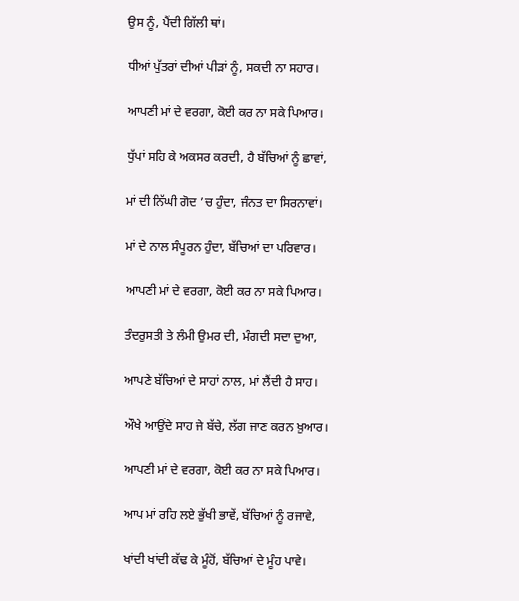ਉਸ ਨੂੰ, ਪੈਂਦੀ ਗਿੱਲੀ ਥਾਂ।

ਧੀਆਂ ਪੁੱਤਰਾਂ ਦੀਆਂ ਪੀੜਾਂ ਨੂੰ, ਸਕਦੀ ਨਾ ਸਹਾਰ।

ਆਪਣੀ ਮਾਂ ਦੇ ਵਰਗਾ, ਕੋਈ ਕਰ ਨਾ ਸਕੇ ਪਿਆਰ।

ਧੁੱਪਾਂ ਸਹਿ ਕੇ ਅਕਸਰ ਕਰਦੀ, ਹੈ ਬੱਚਿਆਂ ਨੂੰ ਛਾਵਾਂ,

ਮਾਂ ਦੀ ਨਿੱਘੀ ਗੋਦ ’ਚ ਹੁੰਦਾ, ਜੰਨਤ ਦਾ ਸਿਰਨਾਵਾਂ।

ਮਾਂ ਦੇ ਨਾਲ ਸੰਪੂਰਨ ਹੁੰਦਾ, ਬੱਚਿਆਂ ਦਾ ਪਰਿਵਾਰ।

ਆਪਣੀ ਮਾਂ ਦੇ ਵਰਗਾ, ਕੋਈ ਕਰ ਨਾ ਸਕੇ ਪਿਆਰ।

ਤੰਦਰੁਸਤੀ ਤੇ ਲੰਮੀ ਉਮਰ ਦੀ, ਮੰਗਦੀ ਸਦਾ ਦੁਆ,

ਆਪਣੇ ਬੱਚਿਆਂ ਦੇ ਸਾਹਾਂ ਨਾਲ, ਮਾਂ ਲੈਂਦੀ ਹੈ ਸਾਹ।

ਔਖੇ ਆਉਂਦੇ ਸਾਹ ਜੇ ਬੱਚੇ, ਲੱਗ ਜਾਣ ਕਰਨ ਖ਼ੁਆਰ।

ਆਪਣੀ ਮਾਂ ਦੇ ਵਰਗਾ, ਕੋਈ ਕਰ ਨਾ ਸਕੇ ਪਿਆਰ।

ਆਪ ਮਾਂ ਰਹਿ ਲਏ ਭੁੱਖੀ ਭਾਵੇਂ, ਬੱਚਿਆਂ ਨੂੰ ਰਜਾਵੇ,

ਖਾਂਦੀ ਖਾਂਦੀ ਕੱਢ ਕੇ ਮੂੰਹੋਂ, ਬੱਚਿਆਂ ਦੇ ਮੂੰਹ ਪਾਵੇ।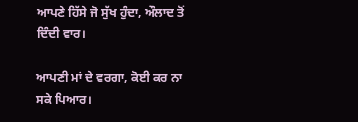ਆਪਣੇ ਹਿੱਸੇ ਜੋ ਸੁੱਖ ਹੁੰਦਾ, ਔਲਾਦ ਤੋਂ ਦਿੰਦੀ ਵਾਰ।

ਆਪਣੀ ਮਾਂ ਦੇ ਵਰਗਾ, ਕੋਈ ਕਰ ਨਾ ਸਕੇ ਪਿਆਰ।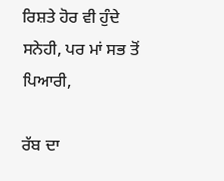ਰਿਸ਼ਤੇ ਹੋਰ ਵੀ ਹੁੰਦੇ ਸਨੇਹੀ, ਪਰ ਮਾਂ ਸਭ ਤੋਂ ਪਿਆਰੀ,

ਰੱਬ ਦਾ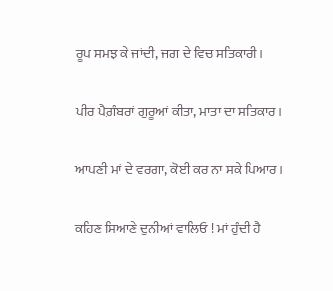ਰੂਪ ਸਮਝ ਕੇ ਜਾਂਦੀ, ਜਗ ਦੇ ਵਿਚ ਸਤਿਕਾਰੀ।

ਪੀਰ ਪੈਗ਼ੰਬਰਾਂ ਗੁਰੂਆਂ ਕੀਤਾ, ਮਾਤਾ ਦਾ ਸਤਿਕਾਰ।

ਆਪਣੀ ਮਾਂ ਦੇ ਵਰਗਾ, ਕੋਈ ਕਰ ਨਾ ਸਕੇ ਪਿਆਰ।

ਕਹਿਣ ਸਿਆਣੇ ਦੁਨੀਆਂ ਵਾਲਿਓ ! ਮਾਂ ਹੁੰਦੀ ਹੈ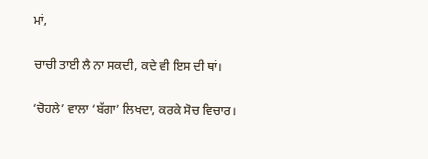ਮਾਂ,

ਚਾਚੀ ਤਾਈ ਲੈ ਨਾ ਸਕਦੀ, ਕਦੇ ਵੀ ਇਸ ਦੀ ਥਾਂ।

‘ਚੋਹਲੇ’ ਵਾਲਾ ‘ਬੱਗਾ’ ਲਿਖਦਾ, ਕਰਕੇ ਸੋਚ ਵਿਚਾਰ।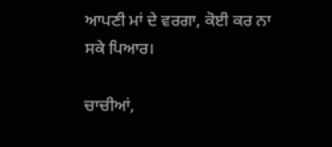ਆਪਣੀ ਮਾਂ ਦੇ ਵਰਗਾ, ਕੋਈ ਕਰ ਨਾ ਸਕੇ ਪਿਆਰ।

ਚਾਚੀਆਂ,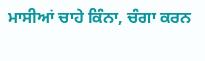ਮਾਸੀਆਂ ਚਾਹੇ ਕਿੰਨਾ, ਚੰਗਾ ਕਰਨ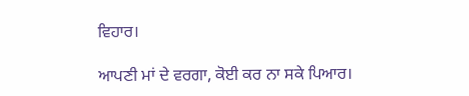ਵਿਹਾਰ।

ਆਪਣੀ ਮਾਂ ਦੇ ਵਰਗਾ, ਕੋਈ ਕਰ ਨਾ ਸਕੇ ਪਿਆਰ।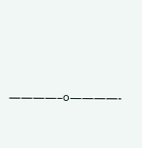————–੦————-